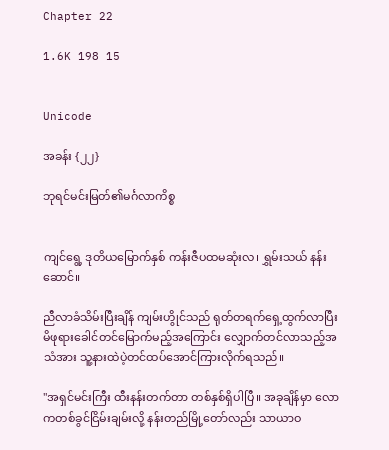Chapter 22

1.6K 198 15


Unicode

အခန်း {၂၂}

ဘုရင်မင်းမြတ်၏မင်္ဂလာကိစ္စ


ကျင်ရွေ့ ဒုတိယမြောက်နှစ် ကန်းဇီပထမဆုံးလ၊ ရွှမ်းသယ် နန်းဆောင်။

ညီလာခံသိမ်းပြီးချိန် ကျမ်းဟွိုင်သည် ရုတ်တရက်ရှေ့ထွက်လာပြီး မိဖုရားခေါင်တင်မြောက်မည့်အကြောင်း လျှောက်တင်လာသည့်အသံအား သူ့နားထဲပဲ့တင်ထပ်အောင်ကြားလိုက်ရသည်။

"အရှင်မင်းကြီး ထီးနန်းတက်တာ တစ်နှစ်ရှိပါပြီ။ အခုချိန်မှာ လောကတစ်ခွင်ငြိမ်းချမ်းလို့ နန်းတည်မြို့‌တော်လည်း သာယာဝ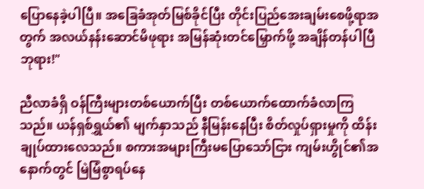ပြောနေခဲ့ပါပြီ။ အခြေခံအုတ်မြစ်ခိုင်ပြီး တိုင်းပြည်အေးချမ်းစေဖို့ရာအတွက် အလယ်နန်းဆောင်မိဖုရား အမြန်ဆုံးတင်‌မြှောက်ဖို့ အချိန်တန်ပါပြီဘုရား!"

ညီလာခံရှိ ဝန်ကြီးများတစ်ယောက်ပြီး တစ်ယောက်ထောက်ခံလာကြသည်။ ယန်ရှစ်ရွှယ်၏ မျက်နှာသည် နီမြန်းနေပြီး စိတ်လှုပ်ရှားမှုကို ထိန်းချုပ်ထားလေသည်။ စကားအများကြီးမပြောသော်ငြား ကျမ်းဟွိုင်၏အနောက်တွင် မြဲမြံစွာရပ်နေ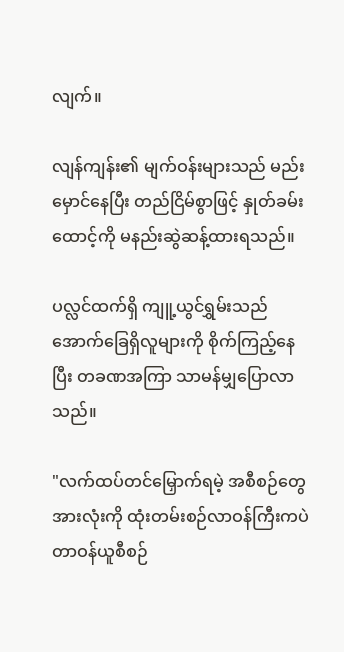လျက်။

လျန်ကျန်း၏ မျက်ဝန်းများသည် မည်းမှောင်နေပြီး တည်ငြိမ်စွာဖြင့် နှုတ်ခမ်းထောင့်ကို မနည်းဆွဲဆန့်ထားရသည်။

ပလ္လင်ထက်ရှိ ကျူ့ယွင်ရွှမ်းသည် အောက်ခြေရှိလူများကို စိုက်ကြည့်နေပြီး တခဏအကြာ သာမန်မျှပြောလာသည်။

"လက်ထပ်တင်မြှောက်ရမဲ့ အစီစဉ်တွေအားလုံးကို ထုံးတမ်းစဉ်လာဝန်ကြီးကပဲ တာဝန်ယူစီစဉ်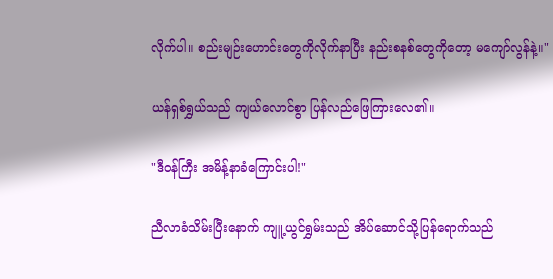လိုက်ပါ။ စည်းမျဉ်းဟောင်းတွေကိုလိုက်နာပြီး နည်းစနစ်တွေကိုတော့ မကျော်လွန်နဲ့။"

ယန်ရှစ်ရွှယ်သည် ကျယ်လောင်စွာ ပြန်လည်ဖြေကြားလေ၏။

"ဒီဝန်ကြီး အမိန့်နာခံကြောင်းပါ!"

ညီလာခံသိမ်းပြီးနောက် ကျူ့ယွင်ရွှမ်းသည် အိပ်ဆောင်သို့ပြန်ရောက်သည်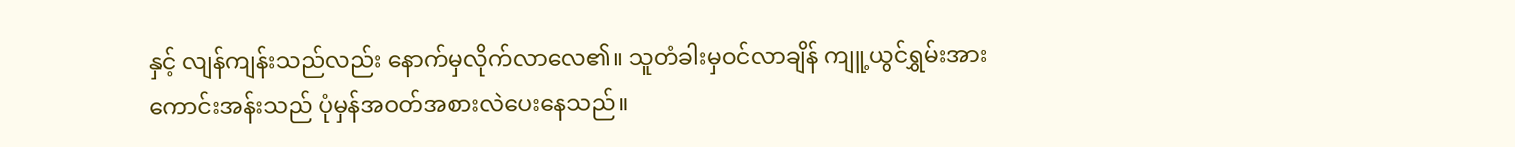နှင့် လျန်ကျန်းသည်လည်း နောက်မှလိုက်လာလေ၏။ သူတံခါးမှဝင်လာချိန် ကျူ့ယွင်ရွှမ်းအား ကောင်းအန်းသည် ပုံမှန်အဝတ်အစားလဲပေးနေသည်။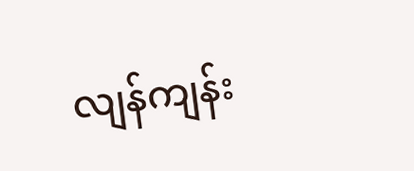လျန်ကျန်း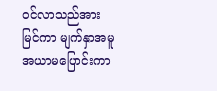ဝင်လာသည်အား မြင်ကာ မျက်နှာအမူအယာမပြောင်းကာ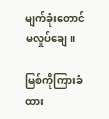မျက်ခုံးတောင်မလှုပ်ချေ။

မြစ်ကိုကြားခံထား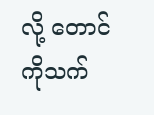လို့ တောင်ကိုသက်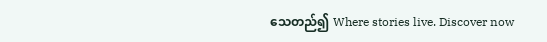သေတည်၍ Where stories live. Discover now